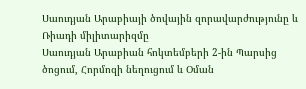Սաուդյան Արաբիայի ծովային զորավարժությունը և Ռիադի միլիտարիզմը
Սաուդյան Արաբիան հոկտեմբերի 2-ին Պարսից ծոցում, Հորմոզի նեղուցում և Օման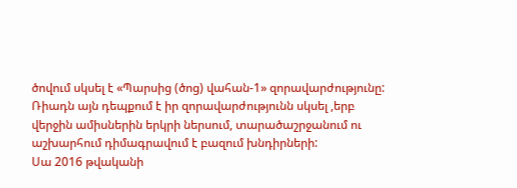ծովում սկսել է «Պարսից (ծոց) վահան-1» զորավարժությունը: Ռիադն այն դեպքում է իր զորավարժությունն սկսել ,երբ վերջին ամիսներին երկրի ներսում, տարածաշրջանում ու աշխարհում դիմագրավում է բազում խնդիրների:
Սա 2016 թվականի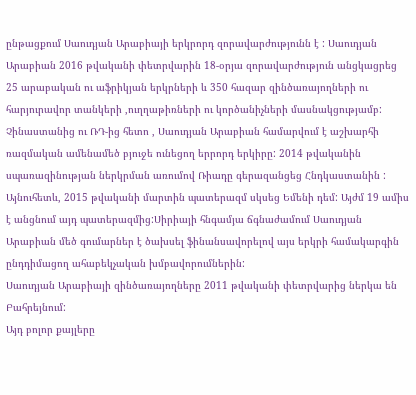ընթացքում Սաուդյան Արաբիայի երկրորդ զորավարժությունն է : Սաուդյան Արաբիան 2016 թվականի փետրվարին 18-օրյա զորավարժություն անցկացրեց 25 արաբական ու աֆրիկյան երկրների և 350 հազար զինծառայողների ու հարյուրավոր տանկերի ,ուղղաթիռների ու կործանիչների մասնակցությամբ:
Չինաստանից ու ՌԴ-ից հետո , Սաուդյան Արաբիան համարվում է աշխարհի ռազմական ամենամեծ բյուջե ունեցող երրորդ երկիրը: 2014 թվականին սպառազինության ներկրման առումով Ռիադը գերազանցեց Հնդկաստանին : Այնուհետև, 2015 թվականի մարտին պատերազմ սկսեց Եմենի դեմ: Այժմ 19 ամիս է անցնում այդ պատերազմից:Սիրիայի հնգամյա ճգնաժամում Սաուդյան Արաբիան մեծ գումարներ է ծախսել ֆինանսավորելով այս երկրի համակարգին ընդդիմացող ահաբեկչական խմբավորումներին:
Սաուդյան Արաբիայի զինծառայողները 2011 թվականի փետրվարից ներկա են Բահրեյնում:
Այդ բոլոր քայլերը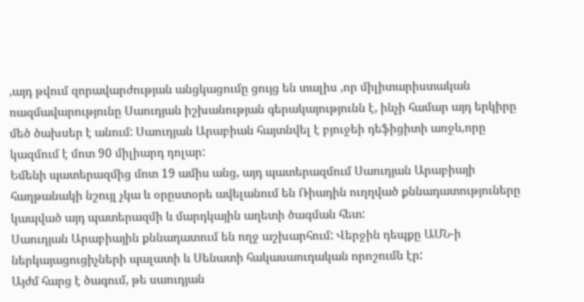,այդ թվում զորավարժության անցկացումը ցույց են տալիս ,որ միլիտարիստական ռազմավարությունը Սաուդյան իշխանության գերակայությունն է, ինչի համար այդ երկիրը մեծ ծախսեր է անում: Սաուդյան Արաբիան հայտնվել է բյուջեի դեֆիցիտի առջև,որը կազմում է մոտ 90 միլիարդ դոլար:
Եմենի պատերազմից մոտ 19 ամիս անց, այդ պատերազմում Սաուդյան Արաբիայի հաղթանակի նշույլ չկա և օրըստօրե ավելանում են Ռիադին ուղղված քննադատություները կապված այդ պատերազմի և մարդկային աղետի ծագման հետ:
Սաուդյան Արաբիային քննադատում են ողջ աշխարհում: Վերջին դեպքը ԱՄՆ-ի ներկայացուցիչների պալատի և Սենատի հակասաուդական որոշումն էր:
Այժմ հարց է ծագում, թե սաուդյան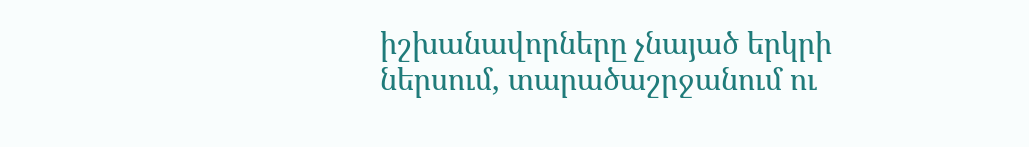իշխանավորները չնայած երկրի ներսում, տարածաշրջանում ու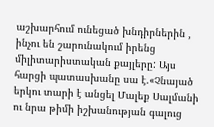աշխարհում ունեցած խնդիրներին , ինչու են շարունակում իրենց միլիտարիստական քայլերը: Այս հարցի պատասխանը սա է.«Չնայած երկու տարի է անցել Մալեք Սալմանի ու նրա թիմի իշխանության գալուց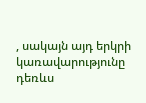, սակայն այդ երկրի կառավարությունը դեռևս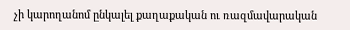չի կարողանոմ ընկալել քաղաքական ու ռազմավարական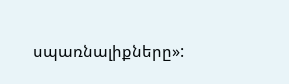սպառնալիքները»: